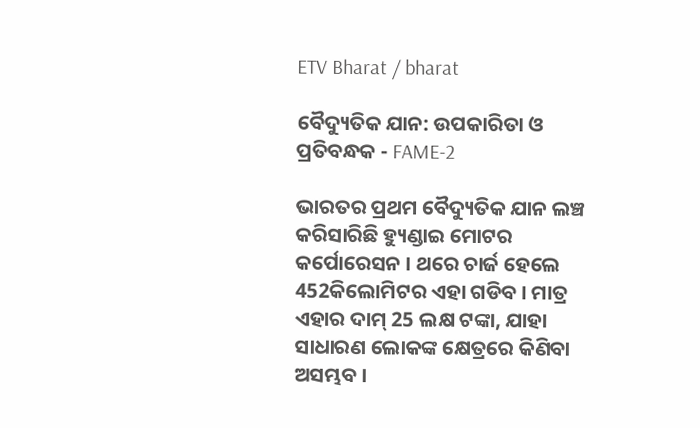ETV Bharat / bharat

ବୈଦ୍ୟୁତିକ ଯାନ: ଉପକାରିତା ଓ ପ୍ରତିବନ୍ଧକ - FAME-2

ଭାରତର ପ୍ରଥମ ବୈଦ୍ୟୁତିକ ଯାନ ଲଞ୍ଚ କରିସାରିଛି ହ୍ୟୁଣ୍ଡାଇ ମୋଟର କର୍ପୋରେସନ । ଥରେ ଚାର୍ଜ ହେଲେ 452କିଲୋମିଟର ଏହା ଗଡିବ । ମାତ୍ର ଏହାର ଦାମ୍ 25 ଲକ୍ଷ ଟଙ୍କା, ଯାହା ସାଧାରଣ ଲୋକଙ୍କ କ୍ଷେତ୍ରରେ କିଣିବା ଅସମ୍ଭବ ।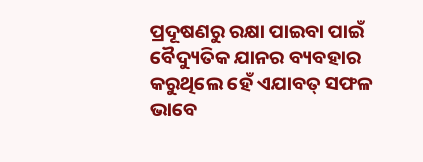ପ୍ରଦୂଷଣରୁ ରକ୍ଷା ପାଇବା ପାଇଁ ବୈଦ୍ୟୁତିକ ଯାନର ବ୍ୟବହାର କରୁଥିଲେ ହେଁ ଏଯାବତ୍ ସଫଳ ଭାବେ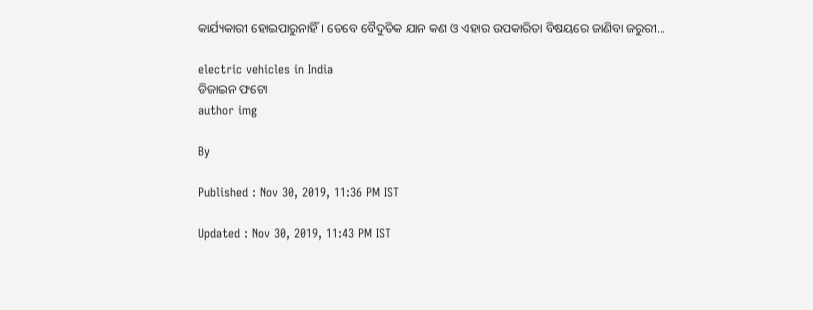କାର୍ଯ୍ୟକାରୀ ହୋଇପାରୁନାହିଁ । ତେବେ ବୈଦୁତିକ ଯାନ କଣ ଓ ଏହାର ଉପକାରିତା ବିଷୟରେ ଜାଣିବା ଜରୁରୀ...

electric vehicles in India
ଡିଜାଇନ ଫଟୋ
author img

By

Published : Nov 30, 2019, 11:36 PM IST

Updated : Nov 30, 2019, 11:43 PM IST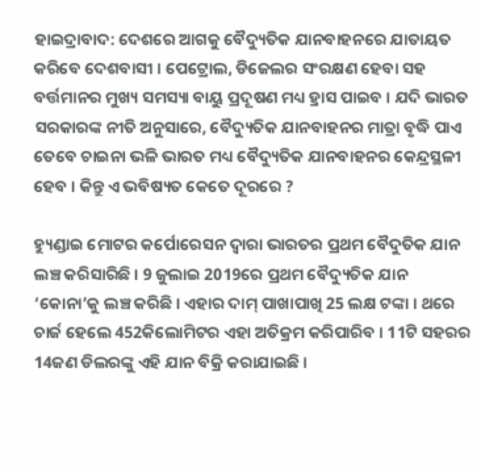ହାଇଦ୍ରାବାଦ: ଦେଶରେ ଆଗକୁ ବୈଦ୍ୟୁତିକ ଯାନବାହନରେ ଯାତାୟତ କରିବେ ଦେଶବାସୀ । ପେଟ୍ରୋଲ, ଡିଜେଲର ସଂରକ୍ଷଣ ହେବା ସହ ବର୍ତ୍ତମାନର ମୁଖ୍ୟ ସମସ୍ୟା ବାୟୁ ପ୍ରଦୂଷଣ ମଧ୍ୟ ହ୍ରାସ ପାଇବ । ଯଦି ଭାରତ ସରକାରଙ୍କ ନୀତି ଅନୁସାରେ, ବୈଦ୍ୟୁତିକ ଯାନବାହନର ମାତ୍ରା ବୃଦ୍ଧି ପାଏ ତେବେ ଚାଇନା ଭଳି ଭାରତ ମଧ୍ୟ ବୈଦ୍ୟୁତିକ ଯାନବାହନର କେନ୍ଦ୍ରସ୍ଥଳୀ ହେବ । କିନ୍ତୁ ଏ ଭବିଷ୍ୟତ କେତେ ଦୂରରେ ?

ହ୍ୟୁଣ୍ଡାଇ ମୋଟର କର୍ପୋରେସନ ଦ୍ବାରା ଭାରତର ପ୍ରଥମ ବୈଦୁତିକ ଯାନ ଲଞ୍ଚ କରିସାରିଛି । 9 ଜୁଲାଇ 2019ରେ ପ୍ରଥମ ବୈଦ୍ୟୁତିକ ଯାନ ‘କୋନା’କୁ ଲଞ୍ଚ କରିଛି । ଏହାର ଦାମ୍ ପାଖାପାଖି 25 ଲକ୍ଷ ଟଙ୍କା । ଥରେ ଚାର୍ଜ ହେଲେ 452କିଲୋମିଟର ଏହା ଅତିକ୍ରମ କରିପାରିବ । 11ଟି ସହରର 14ଜଣ ଡିଲରଙ୍କୁ ଏହି ଯାନ ବିକ୍ରି କରାଯାଇଛି ।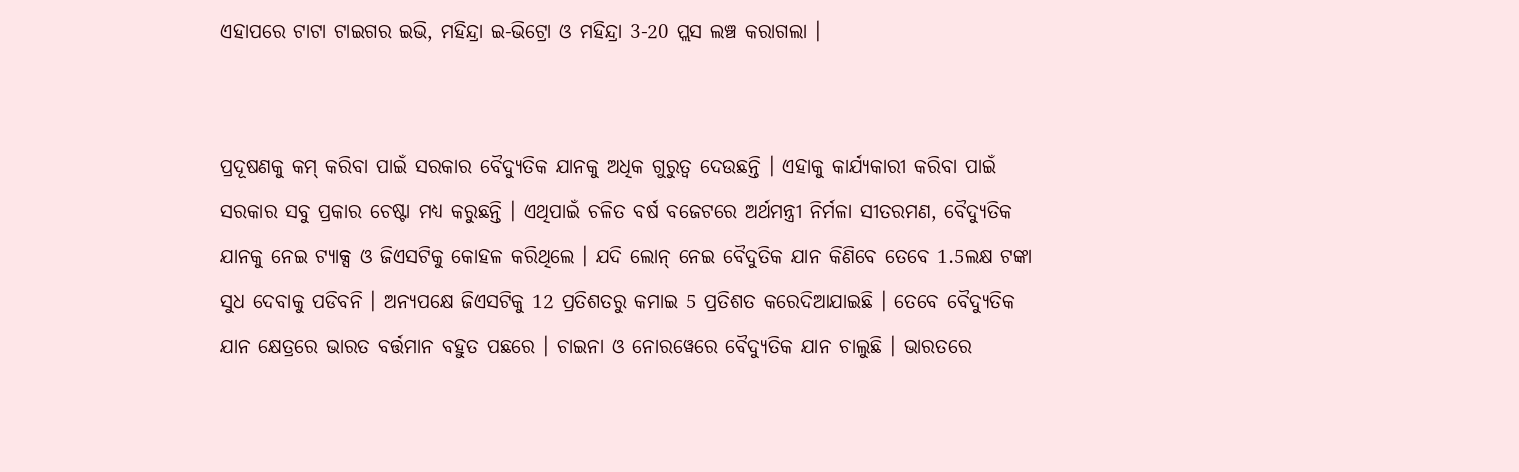ଏହାପରେ ଟାଟା ଟାଇଗର ଇଭି, ମହିନ୍ଦ୍ରା ଇ-ଭିଟ୍ରୋ ଓ ମହିନ୍ଦ୍ରା 3-20 ପ୍ଲସ ଲଞ୍ଚ କରାଗଲା ।


ପ୍ରଦୂଷଣକୁ କମ୍ କରିବା ପାଇଁ ସରକାର ବୈଦ୍ୟୁତିକ ଯାନକୁ ଅଧିକ ଗୁରୁତ୍ବ ଦେଉଛନ୍ତି । ଏହାକୁ କାର୍ଯ୍ୟକାରୀ କରିବା ପାଇଁ ସରକାର ସବୁ ପ୍ରକାର ଚେଷ୍ଟା ମଧ୍ୟ କରୁଛନ୍ତି । ଏଥିପାଇଁ ଚଳିତ ବର୍ଷ ବଜେଟରେ ଅର୍ଥମନ୍ତ୍ରୀ ନିର୍ମଳା ସୀତରମଣ, ବୈଦ୍ୟୁତିକ ଯାନକୁ ନେଇ ଟ୍ୟାକ୍ସ ଓ ଜିଏସଟିକୁ କୋହଳ କରିଥିଲେ । ଯଦି ଲୋନ୍ ନେଇ ବୈଦୁତିକ ଯାନ କିଣିବେ ତେବେ 1.5ଲକ୍ଷ ଟଙ୍କା ସୁଧ ଦେବାକୁ ପଡିବନି । ଅନ୍ୟପକ୍ଷେ ଜିଏସଟିକୁ 12 ପ୍ରତିଶତରୁ କମାଇ 5 ପ୍ରତିଶତ କରେଦିଆଯାଇଛି । ତେବେ ବୈଦ୍ୟୁତିକ ଯାନ କ୍ଷେତ୍ରରେ ଭାରତ ବର୍ତ୍ତମାନ ବହୁତ ପଛରେ । ଚାଇନା ଓ ନୋରୱେରେ ବୈଦ୍ୟୁତିକ ଯାନ ଚାଲୁଛି । ଭାରତରେ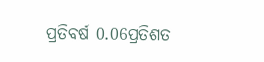ପ୍ରତିବର୍ଷ 0.06ପ୍ରତିଶତ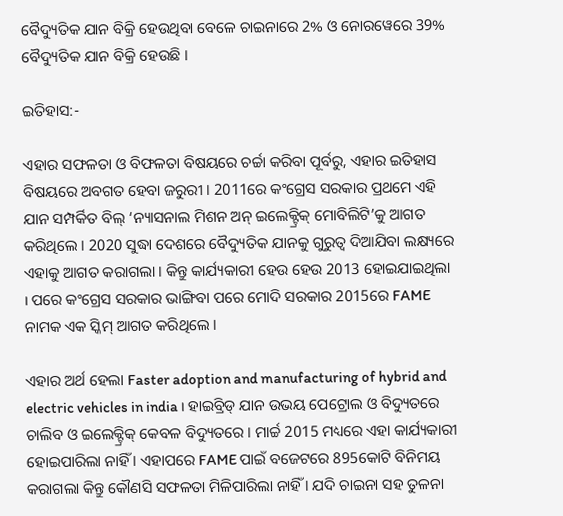ବୈଦ୍ୟୁତିକ ଯାନ ବିକ୍ରି ହେଉଥିବା ବେଳେ ଚାଇନାରେ 2% ଓ ନୋରୱେରେ 39% ବୈଦ୍ୟୁତିକ ଯାନ ବିକ୍ରି ହେଉଛି ।

ଇତିହାସ:-

ଏହାର ସଫଳତା ଓ ବିଫଳତା ବିଷୟରେ ଚର୍ଚ୍ଚା କରିବା ପୂର୍ବରୁ, ଏହାର ଇତିହାସ ବିଷୟରେ ଅବଗତ ହେବା ଜରୁରୀ । 2011ରେ କଂଗ୍ରେସ ସରକାର ପ୍ରଥମେ ଏହି ଯାନ ସମ୍ପର୍କିତ ବିଲ୍ ‘ନ୍ୟାସନାଲ ମିଶନ ଅନ୍ ଇଲେକ୍ଟ୍ରିକ୍ ମୋବିଲିଟି’କୁ ଆଗତ କରିଥିଲେ । 2020 ସୁଦ୍ଧା ଦେଶରେ ବୈଦ୍ୟୁତିକ ଯାନକୁ ଗୁରୁତ୍ବ ଦିଆଯିବା ଲକ୍ଷ୍ୟରେ ଏହାକୁ ଆଗତ କରାଗଲା । କିନ୍ତୁ କାର୍ଯ୍ୟକାରୀ ହେଉ ହେଉ 2013 ହୋଇଯାଇଥିଲା । ପରେ କଂଗ୍ରେସ ସରକାର ଭାଙ୍ଗିବା ପରେ ମୋଦି ସରକାର 2015ରେ FAME ନାମକ ଏକ ସ୍କିମ୍ ଆଗତ କରିଥିଲେ ।

ଏହାର ଅର୍ଥ ହେଲା Faster adoption and manufacturing of hybrid and electric vehicles in india । ହାଇବ୍ରିଡ୍ ଯାନ ଉଭୟ ପେଟ୍ରୋଲ ଓ ବିଦ୍ୟୁତରେ ଚାଲିବ ଓ ଇଲେକ୍ଟ୍ରିକ୍ କେବଳ ବିଦ୍ୟୁତରେ । ମାର୍ଚ୍ଚ 2015 ମଧ୍ୟରେ ଏହା କାର୍ଯ୍ୟକାରୀ ହୋଇପାରିଲା ନାହିଁ । ଏହାପରେ FAME ପାଇଁ ବଜେଟରେ 895କୋଟି ବିନିମୟ କରାଗଲା କିନ୍ତୁ କୌଣସି ସଫଳତା ମିଳିପାରିଲା ନାହିଁ । ଯଦି ଚାଇନା ସହ ତୁଳନା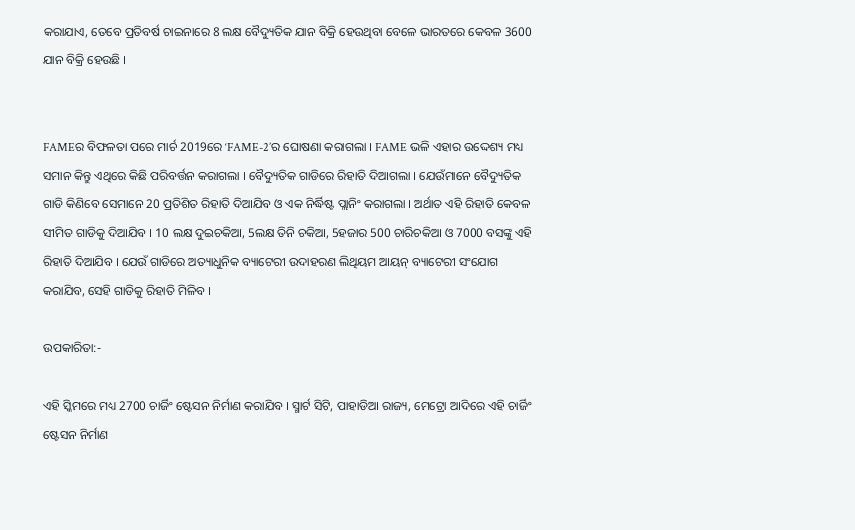କରାଯାଏ, ତେବେ ପ୍ରତିବର୍ଷ ଚାଇନାରେ 8 ଲକ୍ଷ ବୈଦ୍ୟୁତିକ ଯାନ ବିକ୍ରି ହେଉଥିବା ବେଳେ ଭାରତରେ କେବଳ 3600 ଯାନ ବିକ୍ରି ହେଉଛି ।


FAMEର ବିଫଳତା ପରେ ମାର୍ଚ 2019ରେ ‘FAME-2’ର ଘୋଷଣା କରାଗଲା । FAME ଭଳି ଏହାର ଉଦ୍ଦେଶ୍ୟ ମଧ୍ୟ ସମାନ କିନ୍ତୁ ଏଥିରେ କିଛି ପରିବର୍ତ୍ତନ କରାଗଲା । ବୈଦ୍ୟୁତିକ ଗାଡିରେ ରିହାତି ଦିଆଗଲା । ଯେଉଁମାନେ ବୈଦ୍ୟୁତିକ ଗାଡି କିଣିବେ ସେମାନେ 20 ପ୍ରତିଶିତ ରିହାତି ଦିଆଯିବ ଓ ଏକ ନିର୍ଦ୍ଧିଷ୍ଟ ପ୍ଲାନିଂ କରାଗଲା । ଅର୍ଥାତ ଏହି ରିହାତି କେବଳ ସୀମିତ ଗାଡିକୁ ଦିଆଯିବ । 10 ଲକ୍ଷ ଦୁଇଚକିଆ, 5ଲକ୍ଷ ତିନି ଚକିଆ, 5ହଜାର 500 ଚାରିଚକିଆ ଓ 7000 ବସଙ୍କୁ ଏହି ରିହାତି ଦିଆଯିବ । ଯେଉଁ ଗାଡିରେ ଅତ୍ୟାଧୁନିକ ବ୍ୟାଟେରୀ ଉଦାହରଣ ଲିଥିୟମ ଆୟନ୍ ବ୍ୟାଟେରୀ ସଂଯୋଗ କରାଯିବ, ସେହି ଗାଡିକୁ ରିହାତି ମିଳିବ ।

ଉପକାରିତା:-

ଏହି ସ୍କିମରେ ମଧ୍ୟ 2700 ଚାର୍ଜିଂ ଷ୍ଟେସନ ନିର୍ମାଣ କରାଯିବ । ସ୍ମାର୍ଟ ସିଟି, ପାହାଡିଆ ରାଜ୍ୟ, ମେଟ୍ରୋ ଆଦିରେ ଏହି ଚାର୍ଜିଂ ଷ୍ଟେସନ ନିର୍ମାଣ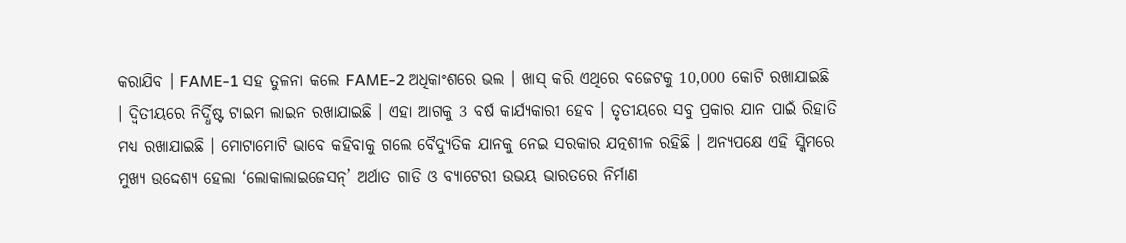କରାଯିବ । FAME-1 ସହ ତୁଳନା କଲେ FAME-2 ଅଧିକାଂଶରେ ଭଲ । ଖାସ୍ କରି ଏଥିରେ ବଜେଟକୁ 10,000 କୋଟି ରଖାଯାଇଛି । ଦ୍ବିତୀୟରେ ନିର୍ଦ୍ଧିଷ୍ଟ ଟାଇମ ଲାଇନ ରଖାଯାଇଛି । ଏହା ଆଗକୁ 3 ବର୍ଷ କାର୍ଯ୍ୟକାରୀ ହେବ । ତୃତୀୟରେ ସବୁ ପ୍ରକାର ଯାନ ପାଇଁ ରିହାତି ମଧ୍ୟ ରଖାଯାଇଛି । ମୋଟାମୋଟି ଭାବେ କହିବାକୁ ଗଲେ ବୈଦ୍ୟୁତିକ ଯାନକୁ ନେଇ ସରକାର ଯତ୍ନଶୀଳ ରହିଛି । ଅନ୍ୟପକ୍ଷେ ଏହି ସ୍କିମରେ ମୁଖ୍ୟ ଉଦ୍ଦେଶ୍ୟ ହେଲା ‘ଲୋକାଲାଇଜେସନ୍’ ଅର୍ଥାତ ଗାଡି ଓ ବ୍ୟାଟେରୀ ଉଭୟ ଭାରତରେ ନିର୍ମାଣ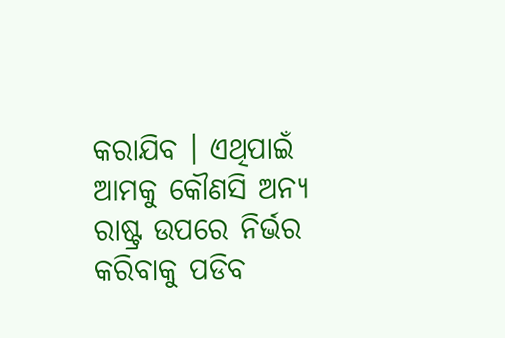କରାଯିବ । ଏଥିପାଇଁ ଆମକୁ କୌଣସି ଅନ୍ୟ ରାଷ୍ଟ୍ର ଉପରେ ନିର୍ଭର କରିବାକୁ ପଡିବ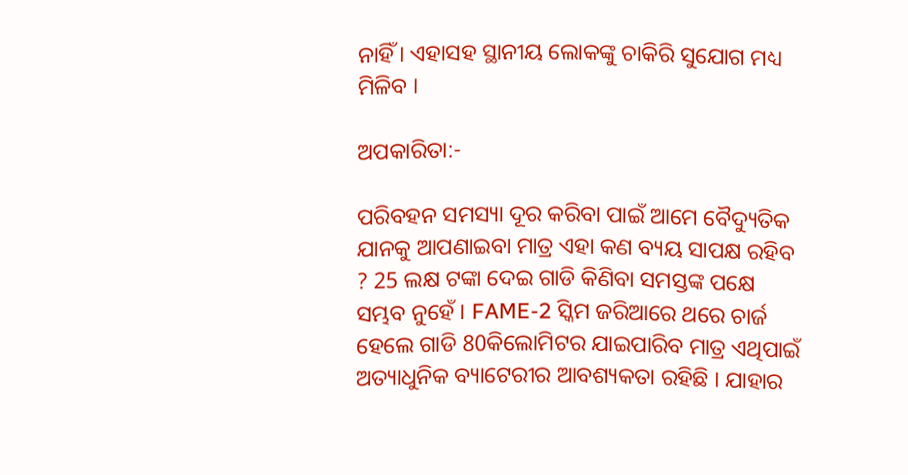ନାହିଁ । ଏହାସହ ସ୍ଥାନୀୟ ଲୋକଙ୍କୁ ଚାକିରି ସୁଯୋଗ ମଧ୍ୟ ମିଳିବ ।

ଅପକାରିତା:-

ପରିବହନ ସମସ୍ୟା ଦୂର କରିବା ପାଇଁ ଆମେ ବୈଦ୍ୟୁତିକ ଯାନକୁ ଆପଣାଇବା ମାତ୍ର ଏହା କଣ ବ୍ୟୟ ସାପକ୍ଷ ରହିବ ? 25 ଲକ୍ଷ ଟଙ୍କା ଦେଇ ଗାଡି କିଣିବା ସମସ୍ତଙ୍କ ପକ୍ଷେ ସମ୍ଭବ ନୁହେଁ । FAME-2 ସ୍କିମ ଜରିଆରେ ଥରେ ଚାର୍ଜ ହେଲେ ଗାଡି 80କିଲୋମିଟର ଯାଇପାରିବ ମାତ୍ର ଏଥିପାଇଁ ଅତ୍ୟାଧୁନିକ ବ୍ୟାଟେରୀର ଆବଶ୍ୟକତା ରହିଛି । ଯାହାର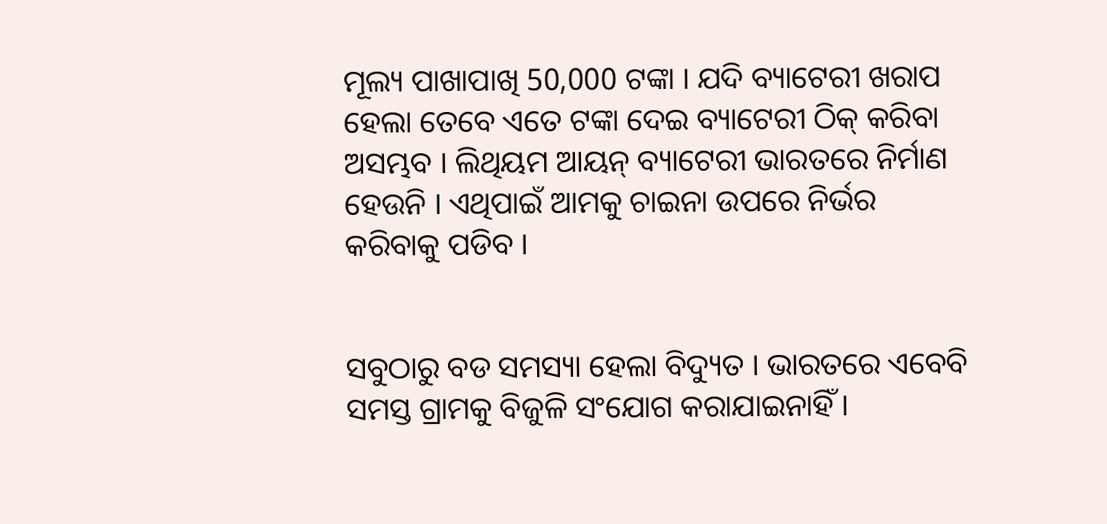ମୂଲ୍ୟ ପାଖାପାଖି 50,000 ଟଙ୍କା । ଯଦି ବ୍ୟାଟେରୀ ଖରାପ ହେଲା ତେବେ ଏତେ ଟଙ୍କା ଦେଇ ବ୍ୟାଟେରୀ ଠିକ୍ କରିବା ଅସମ୍ଭବ । ଲିଥିୟମ ଆୟନ୍ ବ୍ୟାଟେରୀ ଭାରତରେ ନିର୍ମାଣ ହେଉନି । ଏଥିପାଇଁ ଆମକୁ ଚାଇନା ଉପରେ ନିର୍ଭର କରିବାକୁ ପଡିବ ।


ସବୁଠାରୁ ବଡ ସମସ୍ୟା ହେଲା ବିଦ୍ୟୁତ । ଭାରତରେ ଏବେବି ସମସ୍ତ ଗ୍ରାମକୁ ବିଜୁଳି ସଂଯୋଗ କରାଯାଇନାହିଁ ।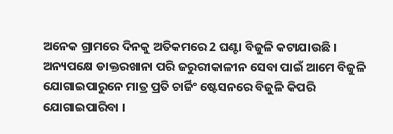ଅନେକ ଗ୍ରାମରେ ଦିନକୁ ଅତିକମରେ 2 ଘଣ୍ଟା ବିଜୁଳି କଟାଯାଉଛି । ଅନ୍ୟପକ୍ଷେ ଡାକ୍ତରଖାନା ପରି ଜରୁରୀକାଳୀନ ସେବା ପାଇଁ ଆମେ ବିଜୁଳି ଯୋଗାଇପାରୁନେ ମାତ୍ର ପ୍ରତି ଚାର୍ଜିଂ ଷ୍ଟେସନରେ ବିଜୁଳି କିପରି ଯୋଗାଇପାରିବା ।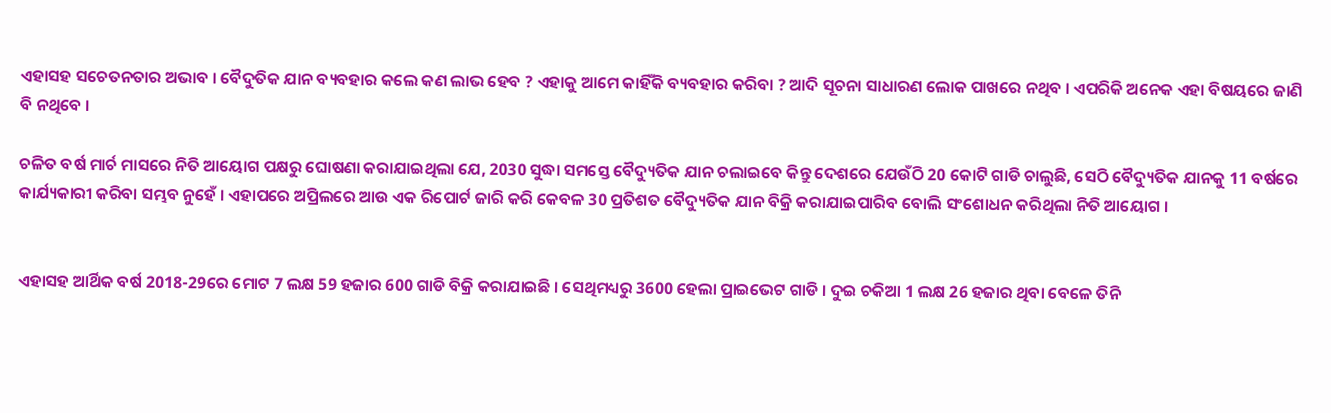ଏହାସହ ସଚେତନତାର ଅଭାବ । ବୈଦୁତିକ ଯାନ ବ୍ୟବହାର କଲେ କଣ ଲାଭ ହେବ ? ଏହାକୁ ଆମେ କାହିଁକି ବ୍ୟବହାର କରିବା ? ଆଦି ସୂଚନା ସାଧାରଣ ଲୋକ ପାଖରେ ନଥିବ । ଏପରିକି ଅନେକ ଏହା ବିଷୟରେ ଜାଣି ବି ନଥିବେ ।

ଚଳିତ ବର୍ଷ ମାର୍ଚ ମାସରେ ନିତି ଆୟୋଗ ପକ୍ଷରୁ ଘୋଷଣା କରାଯାଇଥିଲା ଯେ, 2030 ସୁଦ୍ଧା ସମସ୍ତେ ବୈଦ୍ୟୁତିକ ଯାନ ଚଲାଇବେ କିନ୍ତୁ ଦେଶରେ ଯେଉଁଠି 20 କୋଟି ଗାଡି ଚାଲୁଛି, ସେଠି ବୈଦ୍ୟୁତିକ ଯାନକୁ 11 ବର୍ଷରେ କାର୍ଯ୍ୟକାରୀ କରିବା ସମ୍ଭବ ନୁହେଁ । ଏହାପରେ ଅପ୍ରିଲରେ ଆଉ ଏକ ରିପୋର୍ଟ ଜାରି କରି କେବଳ 30 ପ୍ରତିଶତ ବୈଦ୍ୟୁତିକ ଯାନ ବିକ୍ରି କରାଯାଇପାରିବ ବୋଲି ସଂଶୋଧନ କରିଥିଲା ନିତି ଆୟୋଗ ।


ଏହାସହ ଆର୍ଥିକ ବର୍ଷ 2018-29ରେ ମୋଟ 7 ଲକ୍ଷ 59 ହଜାର 600 ଗାଡି ବିକ୍ରି କରାଯାଇଛି । ସେଥିମଧ୍ୟରୁ 3600 ହେଲା ପ୍ରାଇଭେଟ ଗାଡି । ଦୁଇ ଚକିଆ 1 ଲକ୍ଷ 26 ହଜାର ଥିବା ବେଳେ ତିନି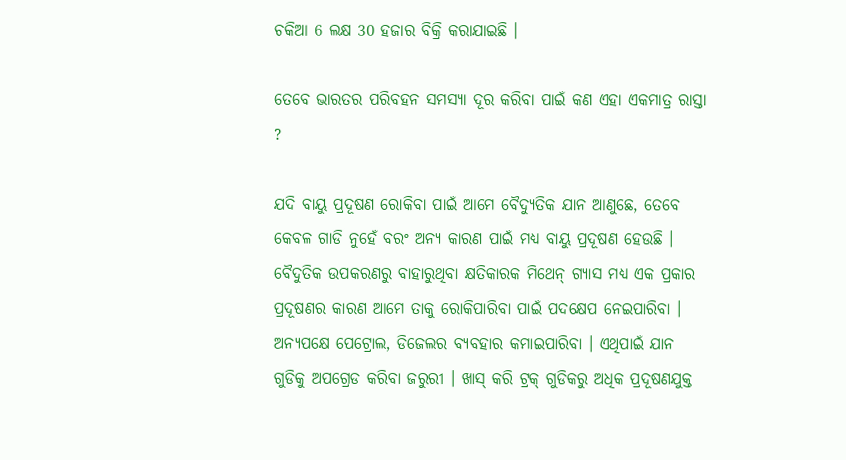ଚକିଆ 6 ଲକ୍ଷ 30 ହଜାର ବିକ୍ରି କରାଯାଇଛି ।

ତେବେ ଭାରତର ପରିବହନ ସମସ୍ୟା ଦୂର କରିବା ପାଇଁ କଣ ଏହା ଏକମାତ୍ର ରାସ୍ତା ?

ଯଦି ବାୟୁ ପ୍ରଦୂଷଣ ରୋକିବା ପାଇଁ ଆମେ ବୈଦ୍ୟୁତିକ ଯାନ ଆଣୁଛେ, ତେବେ କେବଳ ଗାଡି ନୁହେଁ ବରଂ ଅନ୍ୟ କାରଣ ପାଇଁ ମଧ୍ୟ ବାୟୁ ପ୍ରଦୂଷଣ ହେଉଛି । ବୈଦୁତିକ ଉପକରଣରୁ ବାହାରୁଥିବା କ୍ଷତିକାରକ ମିଥେନ୍ ଗ୍ୟାସ ମଧ୍ୟ ଏକ ପ୍ରକାର ପ୍ରଦୂଷଣର କାରଣ ଆମେ ତାକୁ ରୋକିପାରିବା ପାଇଁ ପଦକ୍ଷେପ ନେଇପାରିବା । ଅନ୍ୟପକ୍ଷେ ପେଟ୍ରୋଲ, ଡିଜେଲର ବ୍ୟବହାର କମାଇପାରିବା । ଏଥିପାଇଁ ଯାନ ଗୁଡିକୁ ଅପଗ୍ରେଡ କରିବା ଜରୁରୀ । ଖାସ୍ କରି ଟ୍ରକ୍ ଗୁଡିକରୁ ଅଧିକ ପ୍ରଦୂଷଣଯୁକ୍ତ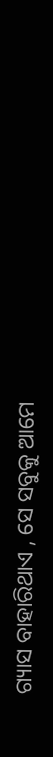ଗ୍ୟାସ ବାହାରିଥାଏ , ସେ ସବୁକୁ ଆମେ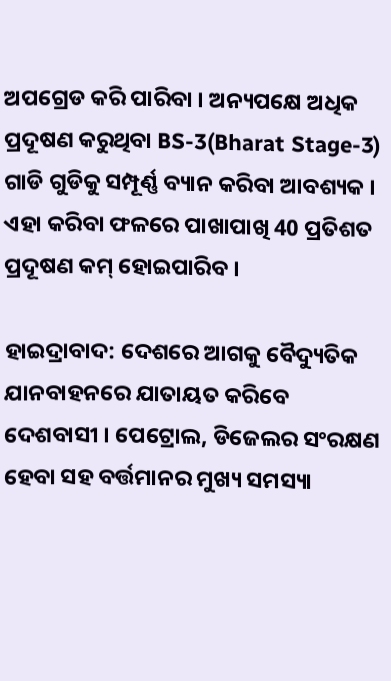ଅପଗ୍ରେଡ କରି ପାରିବା । ଅନ୍ୟପକ୍ଷେ ଅଧିକ ପ୍ରଦୂଷଣ କରୁଥିବା BS-3(Bharat Stage-3) ଗାଡି ଗୁଡିକୁ ସମ୍ପୂର୍ଣ୍ଣ ବ୍ୟାନ କରିବା ଆବଶ୍ୟକ । ଏହା କରିବା ଫଳରେ ପାଖାପାଖି 40 ପ୍ରତିଶତ ପ୍ରଦୂଷଣ କମ୍ ହୋଇପାରିବ ।

ହାଇଦ୍ରାବାଦ: ଦେଶରେ ଆଗକୁ ବୈଦ୍ୟୁତିକ ଯାନବାହନରେ ଯାତାୟତ କରିବେ ଦେଶବାସୀ । ପେଟ୍ରୋଲ, ଡିଜେଲର ସଂରକ୍ଷଣ ହେବା ସହ ବର୍ତ୍ତମାନର ମୁଖ୍ୟ ସମସ୍ୟା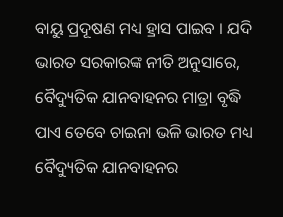ବାୟୁ ପ୍ରଦୂଷଣ ମଧ୍ୟ ହ୍ରାସ ପାଇବ । ଯଦି ଭାରତ ସରକାରଙ୍କ ନୀତି ଅନୁସାରେ, ବୈଦ୍ୟୁତିକ ଯାନବାହନର ମାତ୍ରା ବୃଦ୍ଧି ପାଏ ତେବେ ଚାଇନା ଭଳି ଭାରତ ମଧ୍ୟ ବୈଦ୍ୟୁତିକ ଯାନବାହନର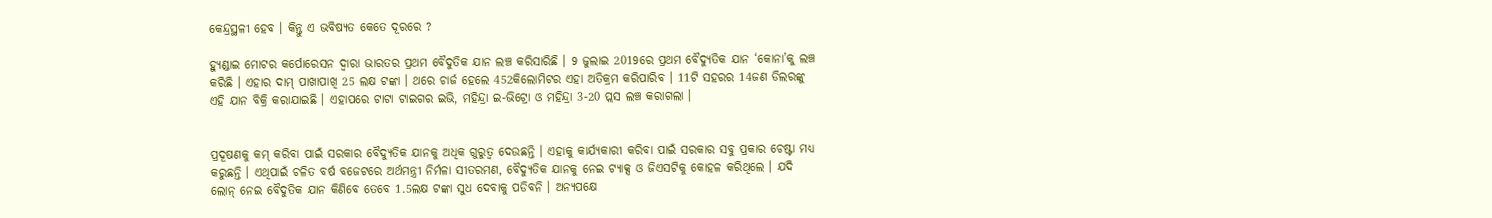କେନ୍ଦ୍ରସ୍ଥଳୀ ହେବ । କିନ୍ତୁ ଏ ଭବିଷ୍ୟତ କେତେ ଦୂରରେ ?

ହ୍ୟୁଣ୍ଡାଇ ମୋଟର କର୍ପୋରେସନ ଦ୍ବାରା ଭାରତର ପ୍ରଥମ ବୈଦୁତିକ ଯାନ ଲଞ୍ଚ କରିସାରିଛି । 9 ଜୁଲାଇ 2019ରେ ପ୍ରଥମ ବୈଦ୍ୟୁତିକ ଯାନ ‘କୋନା’କୁ ଲଞ୍ଚ କରିଛି । ଏହାର ଦାମ୍ ପାଖାପାଖି 25 ଲକ୍ଷ ଟଙ୍କା । ଥରେ ଚାର୍ଜ ହେଲେ 452କିଲୋମିଟର ଏହା ଅତିକ୍ରମ କରିପାରିବ । 11ଟି ସହରର 14ଜଣ ଡିଲରଙ୍କୁ ଏହି ଯାନ ବିକ୍ରି କରାଯାଇଛି । ଏହାପରେ ଟାଟା ଟାଇଗର ଇଭି, ମହିନ୍ଦ୍ରା ଇ-ଭିଟ୍ରୋ ଓ ମହିନ୍ଦ୍ରା 3-20 ପ୍ଲସ ଲଞ୍ଚ କରାଗଲା ।


ପ୍ରଦୂଷଣକୁ କମ୍ କରିବା ପାଇଁ ସରକାର ବୈଦ୍ୟୁତିକ ଯାନକୁ ଅଧିକ ଗୁରୁତ୍ବ ଦେଉଛନ୍ତି । ଏହାକୁ କାର୍ଯ୍ୟକାରୀ କରିବା ପାଇଁ ସରକାର ସବୁ ପ୍ରକାର ଚେଷ୍ଟା ମଧ୍ୟ କରୁଛନ୍ତି । ଏଥିପାଇଁ ଚଳିତ ବର୍ଷ ବଜେଟରେ ଅର୍ଥମନ୍ତ୍ରୀ ନିର୍ମଳା ସୀତରମଣ, ବୈଦ୍ୟୁତିକ ଯାନକୁ ନେଇ ଟ୍ୟାକ୍ସ ଓ ଜିଏସଟିକୁ କୋହଳ କରିଥିଲେ । ଯଦି ଲୋନ୍ ନେଇ ବୈଦୁତିକ ଯାନ କିଣିବେ ତେବେ 1.5ଲକ୍ଷ ଟଙ୍କା ସୁଧ ଦେବାକୁ ପଡିବନି । ଅନ୍ୟପକ୍ଷେ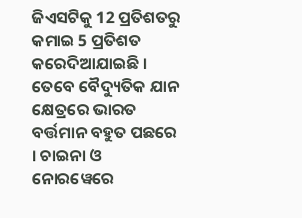ଜିଏସଟିକୁ 12 ପ୍ରତିଶତରୁ କମାଇ 5 ପ୍ରତିଶତ କରେଦିଆଯାଇଛି । ତେବେ ବୈଦ୍ୟୁତିକ ଯାନ କ୍ଷେତ୍ରରେ ଭାରତ ବର୍ତ୍ତମାନ ବହୁତ ପଛରେ । ଚାଇନା ଓ ନୋରୱେରେ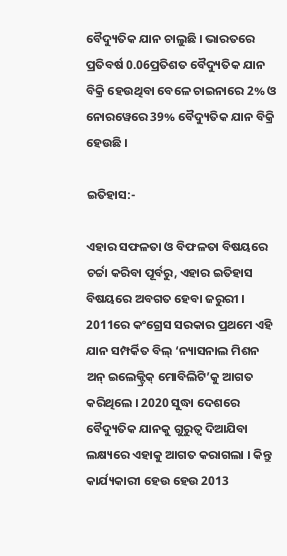ବୈଦ୍ୟୁତିକ ଯାନ ଚାଲୁଛି । ଭାରତରେ ପ୍ରତିବର୍ଷ 0.06ପ୍ରତିଶତ ବୈଦ୍ୟୁତିକ ଯାନ ବିକ୍ରି ହେଉଥିବା ବେଳେ ଚାଇନାରେ 2% ଓ ନୋରୱେରେ 39% ବୈଦ୍ୟୁତିକ ଯାନ ବିକ୍ରି ହେଉଛି ।

ଇତିହାସ:-

ଏହାର ସଫଳତା ଓ ବିଫଳତା ବିଷୟରେ ଚର୍ଚ୍ଚା କରିବା ପୂର୍ବରୁ, ଏହାର ଇତିହାସ ବିଷୟରେ ଅବଗତ ହେବା ଜରୁରୀ । 2011ରେ କଂଗ୍ରେସ ସରକାର ପ୍ରଥମେ ଏହି ଯାନ ସମ୍ପର୍କିତ ବିଲ୍ ‘ନ୍ୟାସନାଲ ମିଶନ ଅନ୍ ଇଲେକ୍ଟ୍ରିକ୍ ମୋବିଲିଟି’କୁ ଆଗତ କରିଥିଲେ । 2020 ସୁଦ୍ଧା ଦେଶରେ ବୈଦ୍ୟୁତିକ ଯାନକୁ ଗୁରୁତ୍ବ ଦିଆଯିବା ଲକ୍ଷ୍ୟରେ ଏହାକୁ ଆଗତ କରାଗଲା । କିନ୍ତୁ କାର୍ଯ୍ୟକାରୀ ହେଉ ହେଉ 2013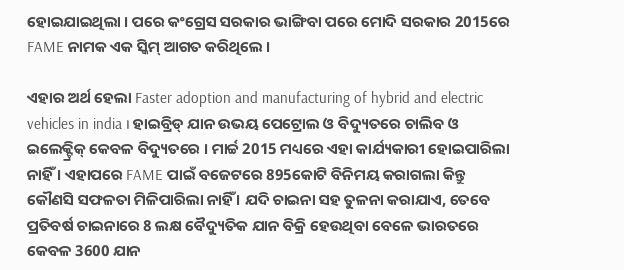ହୋଇଯାଇଥିଲା । ପରେ କଂଗ୍ରେସ ସରକାର ଭାଙ୍ଗିବା ପରେ ମୋଦି ସରକାର 2015ରେ FAME ନାମକ ଏକ ସ୍କିମ୍ ଆଗତ କରିଥିଲେ ।

ଏହାର ଅର୍ଥ ହେଲା Faster adoption and manufacturing of hybrid and electric vehicles in india । ହାଇବ୍ରିଡ୍ ଯାନ ଉଭୟ ପେଟ୍ରୋଲ ଓ ବିଦ୍ୟୁତରେ ଚାଲିବ ଓ ଇଲେକ୍ଟ୍ରିକ୍ କେବଳ ବିଦ୍ୟୁତରେ । ମାର୍ଚ୍ଚ 2015 ମଧ୍ୟରେ ଏହା କାର୍ଯ୍ୟକାରୀ ହୋଇପାରିଲା ନାହିଁ । ଏହାପରେ FAME ପାଇଁ ବଜେଟରେ 895କୋଟି ବିନିମୟ କରାଗଲା କିନ୍ତୁ କୌଣସି ସଫଳତା ମିଳିପାରିଲା ନାହିଁ । ଯଦି ଚାଇନା ସହ ତୁଳନା କରାଯାଏ, ତେବେ ପ୍ରତିବର୍ଷ ଚାଇନାରେ 8 ଲକ୍ଷ ବୈଦ୍ୟୁତିକ ଯାନ ବିକ୍ରି ହେଉଥିବା ବେଳେ ଭାରତରେ କେବଳ 3600 ଯାନ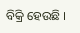ବିକ୍ରି ହେଉଛି ।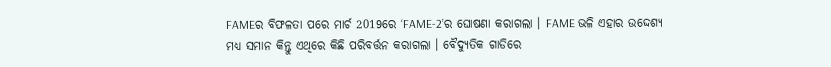FAMEର ବିଫଳତା ପରେ ମାର୍ଚ 2019ରେ ‘FAME-2’ର ଘୋଷଣା କରାଗଲା । FAME ଭଳି ଏହାର ଉଦ୍ଦେଶ୍ୟ ମଧ୍ୟ ସମାନ କିନ୍ତୁ ଏଥିରେ କିଛି ପରିବର୍ତ୍ତନ କରାଗଲା । ବୈଦ୍ୟୁତିକ ଗାଡିରେ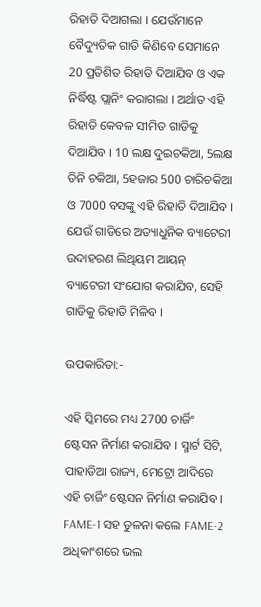ରିହାତି ଦିଆଗଲା । ଯେଉଁମାନେ ବୈଦ୍ୟୁତିକ ଗାଡି କିଣିବେ ସେମାନେ 20 ପ୍ରତିଶିତ ରିହାତି ଦିଆଯିବ ଓ ଏକ ନିର୍ଦ୍ଧିଷ୍ଟ ପ୍ଲାନିଂ କରାଗଲା । ଅର୍ଥାତ ଏହି ରିହାତି କେବଳ ସୀମିତ ଗାଡିକୁ ଦିଆଯିବ । 10 ଲକ୍ଷ ଦୁଇଚକିଆ, 5ଲକ୍ଷ ତିନି ଚକିଆ, 5ହଜାର 500 ଚାରିଚକିଆ ଓ 7000 ବସଙ୍କୁ ଏହି ରିହାତି ଦିଆଯିବ । ଯେଉଁ ଗାଡିରେ ଅତ୍ୟାଧୁନିକ ବ୍ୟାଟେରୀ ଉଦାହରଣ ଲିଥିୟମ ଆୟନ୍ ବ୍ୟାଟେରୀ ସଂଯୋଗ କରାଯିବ, ସେହି ଗାଡିକୁ ରିହାତି ମିଳିବ ।

ଉପକାରିତା:-

ଏହି ସ୍କିମରେ ମଧ୍ୟ 2700 ଚାର୍ଜିଂ ଷ୍ଟେସନ ନିର୍ମାଣ କରାଯିବ । ସ୍ମାର୍ଟ ସିଟି, ପାହାଡିଆ ରାଜ୍ୟ, ମେଟ୍ରୋ ଆଦିରେ ଏହି ଚାର୍ଜିଂ ଷ୍ଟେସନ ନିର୍ମାଣ କରାଯିବ । FAME-1 ସହ ତୁଳନା କଲେ FAME-2 ଅଧିକାଂଶରେ ଭଲ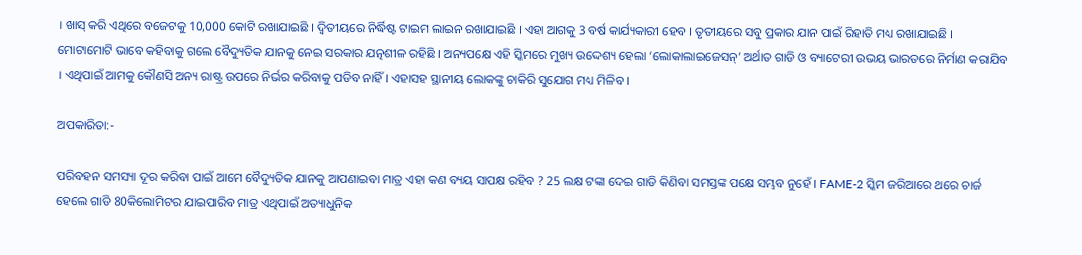। ଖାସ୍ କରି ଏଥିରେ ବଜେଟକୁ 10,000 କୋଟି ରଖାଯାଇଛି । ଦ୍ବିତୀୟରେ ନିର୍ଦ୍ଧିଷ୍ଟ ଟାଇମ ଲାଇନ ରଖାଯାଇଛି । ଏହା ଆଗକୁ 3 ବର୍ଷ କାର୍ଯ୍ୟକାରୀ ହେବ । ତୃତୀୟରେ ସବୁ ପ୍ରକାର ଯାନ ପାଇଁ ରିହାତି ମଧ୍ୟ ରଖାଯାଇଛି । ମୋଟାମୋଟି ଭାବେ କହିବାକୁ ଗଲେ ବୈଦ୍ୟୁତିକ ଯାନକୁ ନେଇ ସରକାର ଯତ୍ନଶୀଳ ରହିଛି । ଅନ୍ୟପକ୍ଷେ ଏହି ସ୍କିମରେ ମୁଖ୍ୟ ଉଦ୍ଦେଶ୍ୟ ହେଲା ‘ଲୋକାଲାଇଜେସନ୍’ ଅର୍ଥାତ ଗାଡି ଓ ବ୍ୟାଟେରୀ ଉଭୟ ଭାରତରେ ନିର୍ମାଣ କରାଯିବ । ଏଥିପାଇଁ ଆମକୁ କୌଣସି ଅନ୍ୟ ରାଷ୍ଟ୍ର ଉପରେ ନିର୍ଭର କରିବାକୁ ପଡିବ ନାହିଁ । ଏହାସହ ସ୍ଥାନୀୟ ଲୋକଙ୍କୁ ଚାକିରି ସୁଯୋଗ ମଧ୍ୟ ମିଳିବ ।

ଅପକାରିତା:-

ପରିବହନ ସମସ୍ୟା ଦୂର କରିବା ପାଇଁ ଆମେ ବୈଦ୍ୟୁତିକ ଯାନକୁ ଆପଣାଇବା ମାତ୍ର ଏହା କଣ ବ୍ୟୟ ସାପକ୍ଷ ରହିବ ? 25 ଲକ୍ଷ ଟଙ୍କା ଦେଇ ଗାଡି କିଣିବା ସମସ୍ତଙ୍କ ପକ୍ଷେ ସମ୍ଭବ ନୁହେଁ । FAME-2 ସ୍କିମ ଜରିଆରେ ଥରେ ଚାର୍ଜ ହେଲେ ଗାଡି 80କିଲୋମିଟର ଯାଇପାରିବ ମାତ୍ର ଏଥିପାଇଁ ଅତ୍ୟାଧୁନିକ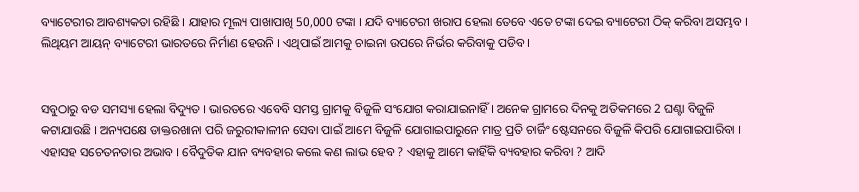ବ୍ୟାଟେରୀର ଆବଶ୍ୟକତା ରହିଛି । ଯାହାର ମୂଲ୍ୟ ପାଖାପାଖି 50,000 ଟଙ୍କା । ଯଦି ବ୍ୟାଟେରୀ ଖରାପ ହେଲା ତେବେ ଏତେ ଟଙ୍କା ଦେଇ ବ୍ୟାଟେରୀ ଠିକ୍ କରିବା ଅସମ୍ଭବ । ଲିଥିୟମ ଆୟନ୍ ବ୍ୟାଟେରୀ ଭାରତରେ ନିର୍ମାଣ ହେଉନି । ଏଥିପାଇଁ ଆମକୁ ଚାଇନା ଉପରେ ନିର୍ଭର କରିବାକୁ ପଡିବ ।


ସବୁଠାରୁ ବଡ ସମସ୍ୟା ହେଲା ବିଦ୍ୟୁତ । ଭାରତରେ ଏବେବି ସମସ୍ତ ଗ୍ରାମକୁ ବିଜୁଳି ସଂଯୋଗ କରାଯାଇନାହିଁ । ଅନେକ ଗ୍ରାମରେ ଦିନକୁ ଅତିକମରେ 2 ଘଣ୍ଟା ବିଜୁଳି କଟାଯାଉଛି । ଅନ୍ୟପକ୍ଷେ ଡାକ୍ତରଖାନା ପରି ଜରୁରୀକାଳୀନ ସେବା ପାଇଁ ଆମେ ବିଜୁଳି ଯୋଗାଇପାରୁନେ ମାତ୍ର ପ୍ରତି ଚାର୍ଜିଂ ଷ୍ଟେସନରେ ବିଜୁଳି କିପରି ଯୋଗାଇପାରିବା । ଏହାସହ ସଚେତନତାର ଅଭାବ । ବୈଦୁତିକ ଯାନ ବ୍ୟବହାର କଲେ କଣ ଲାଭ ହେବ ? ଏହାକୁ ଆମେ କାହିଁକି ବ୍ୟବହାର କରିବା ? ଆଦି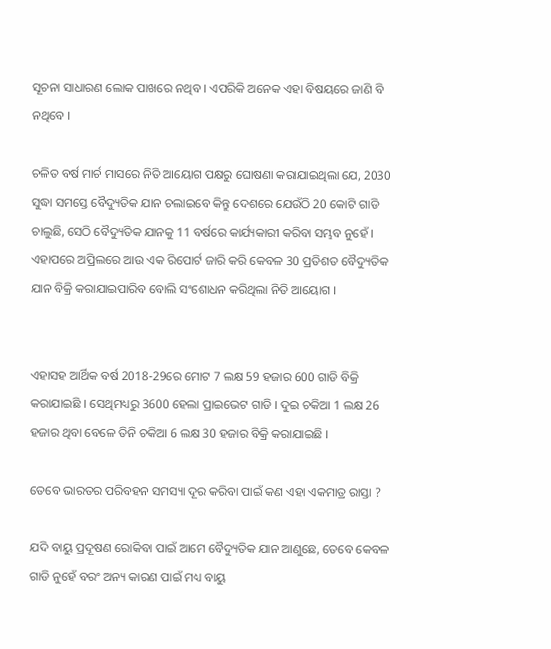ସୂଚନା ସାଧାରଣ ଲୋକ ପାଖରେ ନଥିବ । ଏପରିକି ଅନେକ ଏହା ବିଷୟରେ ଜାଣି ବି ନଥିବେ ।

ଚଳିତ ବର୍ଷ ମାର୍ଚ ମାସରେ ନିତି ଆୟୋଗ ପକ୍ଷରୁ ଘୋଷଣା କରାଯାଇଥିଲା ଯେ, 2030 ସୁଦ୍ଧା ସମସ୍ତେ ବୈଦ୍ୟୁତିକ ଯାନ ଚଲାଇବେ କିନ୍ତୁ ଦେଶରେ ଯେଉଁଠି 20 କୋଟି ଗାଡି ଚାଲୁଛି, ସେଠି ବୈଦ୍ୟୁତିକ ଯାନକୁ 11 ବର୍ଷରେ କାର୍ଯ୍ୟକାରୀ କରିବା ସମ୍ଭବ ନୁହେଁ । ଏହାପରେ ଅପ୍ରିଲରେ ଆଉ ଏକ ରିପୋର୍ଟ ଜାରି କରି କେବଳ 30 ପ୍ରତିଶତ ବୈଦ୍ୟୁତିକ ଯାନ ବିକ୍ରି କରାଯାଇପାରିବ ବୋଲି ସଂଶୋଧନ କରିଥିଲା ନିତି ଆୟୋଗ ।


ଏହାସହ ଆର୍ଥିକ ବର୍ଷ 2018-29ରେ ମୋଟ 7 ଲକ୍ଷ 59 ହଜାର 600 ଗାଡି ବିକ୍ରି କରାଯାଇଛି । ସେଥିମଧ୍ୟରୁ 3600 ହେଲା ପ୍ରାଇଭେଟ ଗାଡି । ଦୁଇ ଚକିଆ 1 ଲକ୍ଷ 26 ହଜାର ଥିବା ବେଳେ ତିନି ଚକିଆ 6 ଲକ୍ଷ 30 ହଜାର ବିକ୍ରି କରାଯାଇଛି ।

ତେବେ ଭାରତର ପରିବହନ ସମସ୍ୟା ଦୂର କରିବା ପାଇଁ କଣ ଏହା ଏକମାତ୍ର ରାସ୍ତା ?

ଯଦି ବାୟୁ ପ୍ରଦୂଷଣ ରୋକିବା ପାଇଁ ଆମେ ବୈଦ୍ୟୁତିକ ଯାନ ଆଣୁଛେ, ତେବେ କେବଳ ଗାଡି ନୁହେଁ ବରଂ ଅନ୍ୟ କାରଣ ପାଇଁ ମଧ୍ୟ ବାୟୁ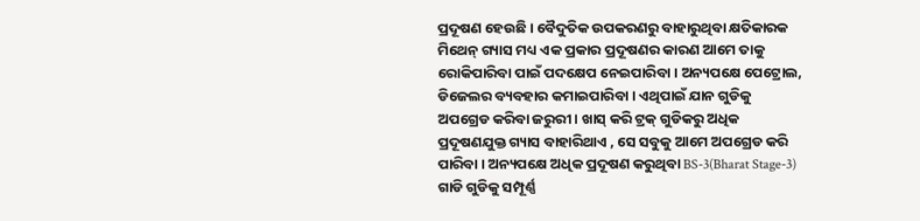ପ୍ରଦୂଷଣ ହେଉଛି । ବୈଦୁତିକ ଉପକରଣରୁ ବାହାରୁଥିବା କ୍ଷତିକାରକ ମିଥେନ୍ ଗ୍ୟାସ ମଧ୍ୟ ଏକ ପ୍ରକାର ପ୍ରଦୂଷଣର କାରଣ ଆମେ ତାକୁ ରୋକିପାରିବା ପାଇଁ ପଦକ୍ଷେପ ନେଇପାରିବା । ଅନ୍ୟପକ୍ଷେ ପେଟ୍ରୋଲ, ଡିଜେଲର ବ୍ୟବହାର କମାଇପାରିବା । ଏଥିପାଇଁ ଯାନ ଗୁଡିକୁ ଅପଗ୍ରେଡ କରିବା ଜରୁରୀ । ଖାସ୍ କରି ଟ୍ରକ୍ ଗୁଡିକରୁ ଅଧିକ ପ୍ରଦୂଷଣଯୁକ୍ତ ଗ୍ୟାସ ବାହାରିଥାଏ , ସେ ସବୁକୁ ଆମେ ଅପଗ୍ରେଡ କରି ପାରିବା । ଅନ୍ୟପକ୍ଷେ ଅଧିକ ପ୍ରଦୂଷଣ କରୁଥିବା BS-3(Bharat Stage-3) ଗାଡି ଗୁଡିକୁ ସମ୍ପୂର୍ଣ୍ଣ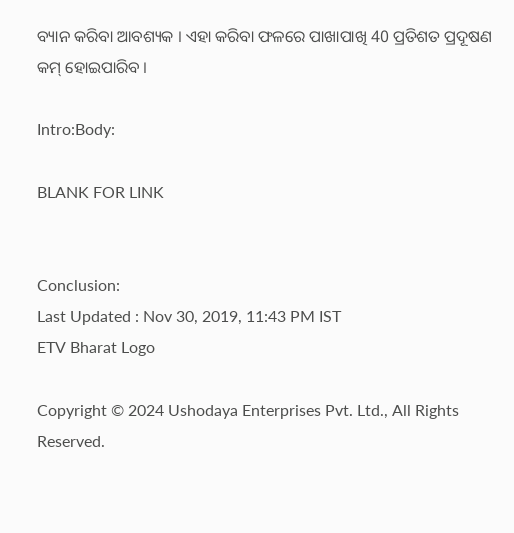ବ୍ୟାନ କରିବା ଆବଶ୍ୟକ । ଏହା କରିବା ଫଳରେ ପାଖାପାଖି 40 ପ୍ରତିଶତ ପ୍ରଦୂଷଣ କମ୍ ହୋଇପାରିବ ।

Intro:Body:

BLANK FOR LINK


Conclusion:
Last Updated : Nov 30, 2019, 11:43 PM IST
ETV Bharat Logo

Copyright © 2024 Ushodaya Enterprises Pvt. Ltd., All Rights Reserved.